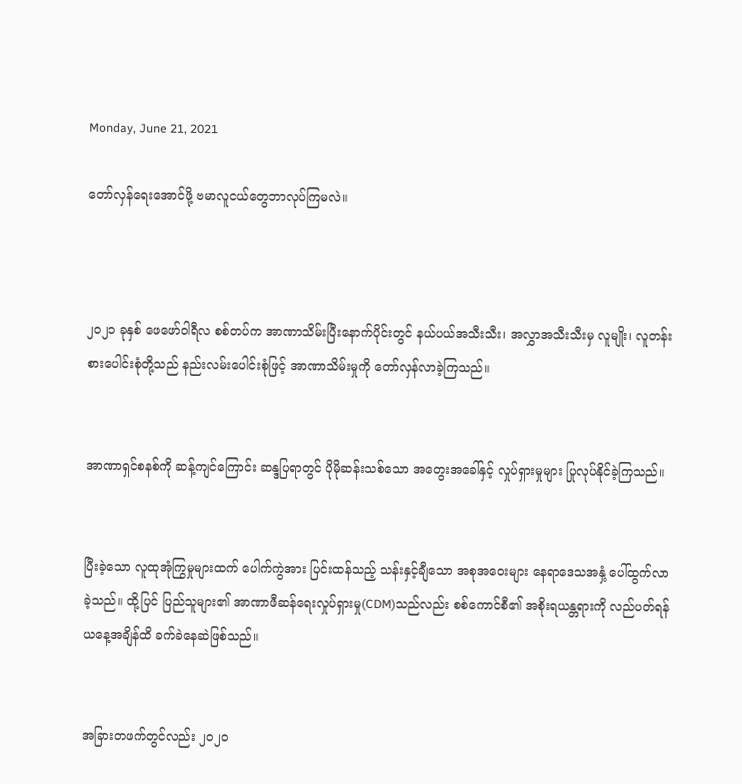Monday, June 21, 2021

တော်လှန်ရေးအောင်ဖို့ ဗမာလူငယ်တွေဘာလုပ်ကြမလဲ။



၂၀၂၁ ခုနှစ် ဖေဖော်ဝါရီလ စစ်တပ်က အာဏာသိမ်းပြီးနောက်ပိုင်းတွင် နယ်ပယ်အသီးသီး၊ အလွှာအသီးသီးမှ လူမျိုး၊ လူတန်းစားပေါင်းစုံတို့သည် နည်းလမ်းပေါင်းစုံဖြင့် အာဏာသိမ်းမှုကို တော်လှန်လာခဲ့ကြသည်။


အာဏာရှင်စနစ်ကို ဆန့်ကျင်ကြောင်း ဆန္ဒပြရာတွင် ပိုမိုဆန်းသစ်သော အတွေးအခေါ်နှင့် လှုပ်ရှားမှုများ ပြုလုပ်နိုင်ခဲ့ကြသည်။


ပြီးခဲ့သော လူထုအုံကြွမှုများထက် ပေါက်ကွဲအား ပြင်းထန်သည့် သန်းနှင့်ချီသော အစုအဝေးများ နေရာဒေသအနှံ့ ပေါ်ထွက်လာခဲ့သည်။ ထို့ပြင် ပြည်သူများ၏ အာဏာဖီဆန်ရေးလှုပ်ရှားမှု(CDM)သည်လည်း စစ်ကောင်စီ၏ အစိုးရယန္တရားကို လည်ပတ်ရန် ယနေ့အချိန်ထိ ခက်ခဲနေဆဲဖြစ်သည်။


အခြားတဖက်တွင်လည်း ၂၀၂၀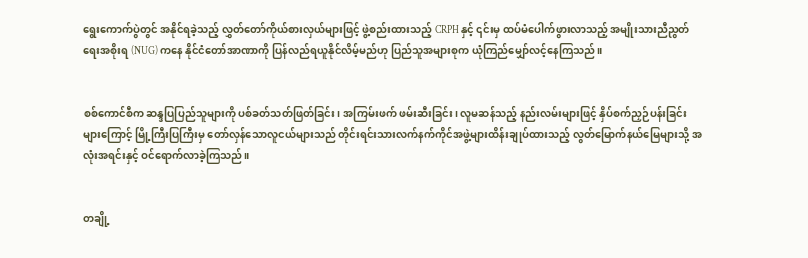ရွေးကောက်ပွဲတွင် အနိုင်ရခဲ့သည့် လွှတ်တော်ကိုယ်စားလှယ်များဖြင့် ဖွဲ့စည်းထားသည့် CRPH နှင့် ၎င်းမှ ထပ်မံပေါက်ဖွားလာသည့် အမျိုးသားညီညွတ်ရေးအစိုးရ (NUG) ကနေ နိုင်ငံတော်အာဏာကို ပြန်လည်ရယူနိုင်လိမ့်မည်ဟု ပြည်သူအများစုက ယုံကြည်မျှော်လင့်နေကြသည်။


စစ်ကောင်စီက ဆန္ဒပြပြည်သူများကို ပစ်ခတ်သတ်ဖြတ်ခြင်း၊ အကြမ်းဖက် ဖမ်းဆီးခြင်း၊ လူမဆန်သည့် နည်းလမ်းများဖြင့် နှိပ်စက်ညှဉ်ပန်းခြင်းများကြောင့် မြို့ကြီးပြကြီးမှ တော်လှန်သောလူငယ်များသည် တိုင်းရင်းသားလက်နက်ကိုင်အဖွဲ့များထိန်းချုပ်ထားသည့် လွတ်မြောက်နယ်မြေများသို့ အလုံးအရင်းနှင့် ဝင်ရောက်လာခဲ့ကြသည်။


တချို့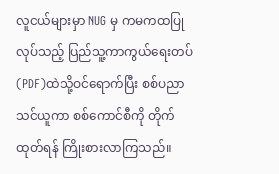လူငယ်များမှာ NUG မှ ကမကထပြုလုပ်သည့် ပြည်သူ့ကာကွယ်ရေးတပ်(PDF)ထဲသို့ဝင်ရောက်ပြီး စစ်ပညာသင်ယူကာ စစ်ကောင်စီကို တိုက်ထုတ်ရန် ကြိုးစားလာကြသည်။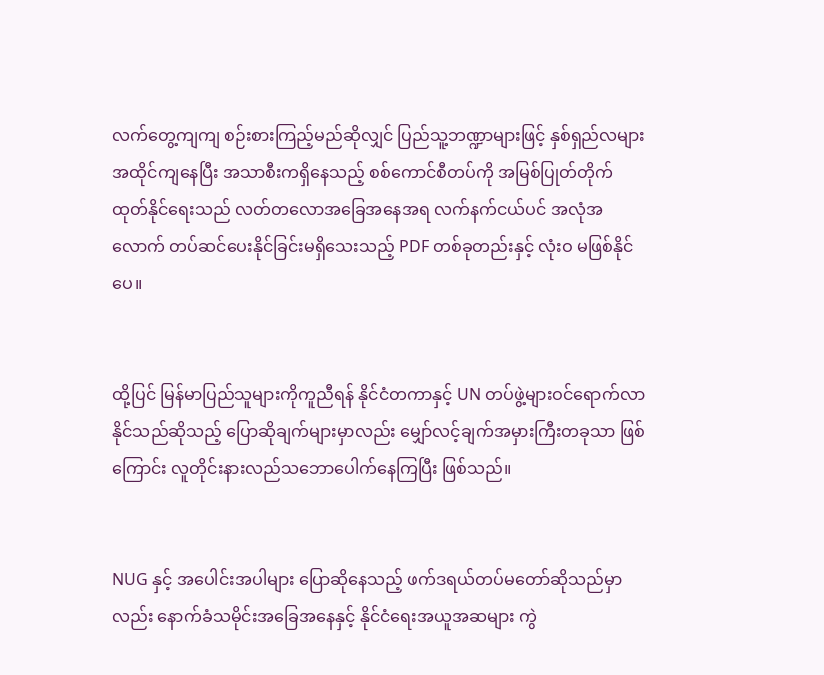လက်တွေ့ကျကျ စဉ်းစားကြည့်မည်ဆိုလျှင် ပြည်သူ့ဘဏ္ဍာများဖြင့် နှစ်ရှည်လများအထိုင်ကျနေပြီး အသာစီးကရှိနေသည့် စစ်ကောင်စီတပ်ကို အမြစ်ပြုတ်တိုက်ထုတ်နိုင်ရေးသည် လတ်တလောအခြေအနေအရ လက်နက်ငယ်ပင် အလုံအလောက် တပ်ဆင်ပေးနိုင်ခြင်းမရှိသေးသည့် PDF တစ်ခုတည်းနှင့် လုံးဝ မဖြစ်နိုင်ပေ။


ထို့ပြင် မြန်မာပြည်သူများကိုကူညီရန် နိုင်ငံတကာနှင့် UN တပ်ဖွဲ့များဝင်ရောက်လာနိုင်သည်ဆိုသည့် ပြောဆိုချက်များမှာလည်း မျှော်လင့်ချက်အမှားကြီးတခုသာ ဖြစ်ကြောင်း လူတိုင်းနားလည်သဘောပေါက်နေကြပြီး ဖြစ်သည်။


NUG နှင့် အပေါင်းအပါများ ပြောဆိုနေသည့် ဖက်ဒရယ်တပ်မတော်ဆိုသည်မှာလည်း နောက်ခံသမိုင်းအခြေအနေနှင့် နိုင်ငံရေးအယူအဆများ ကွဲ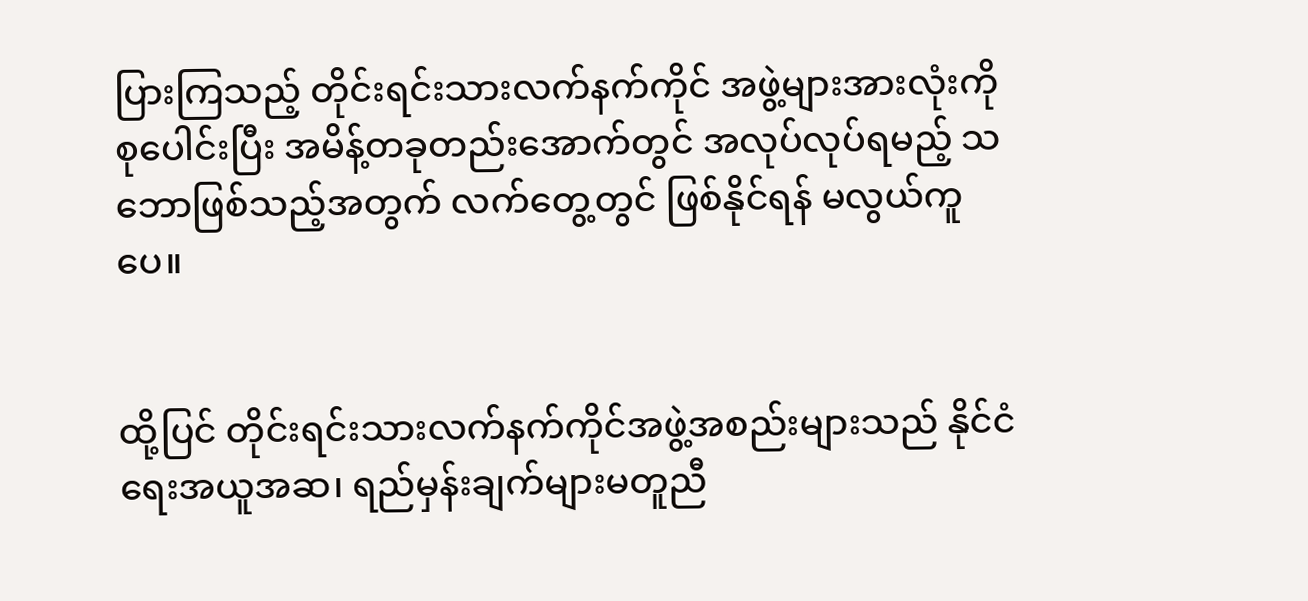ပြားကြသည့် တိုင်းရင်းသားလက်နက်ကိုင် အဖွဲ့များအားလုံးကို စုပေါင်းပြီး အမိန့်တခုတည်းအောက်တွင် အလုပ်လုပ်ရမည့် သဘောဖြစ်သည့်အတွက် လက်တွေ့တွင် ဖြစ်နိုင်ရန် မလွယ်ကူပေ။


ထို့ပြင် တိုင်းရင်းသားလက်နက်ကိုင်အဖွဲ့အစည်းများသည် နိုင်ငံရေးအယူအဆ၊ ရည်မှန်းချက်များမတူညီ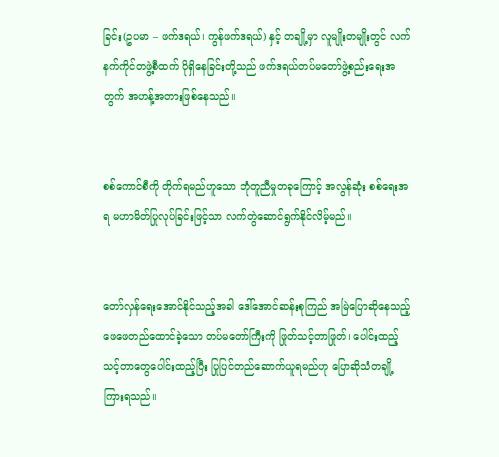ခြင်း(ဥပမာ – ဖက်ဒရယ်၊ ကွန်ဖက်ဒရယ်) နှင့် တချို့မှာ လူမျိုးတမျိုးတွင် လက်နက်ကိုင်တဖွဲ့စီထက် ပိုရှိနေခြင်းတို့သည် ဖက်ဒရယ်တပ်မတော်ဖွဲ့စည်းရေးအတွက် အဟန့်အတားဖြစ်နေသည်။


စစ်ကောင်စီကို တိုက်ရမည်ဟူသော ဘုံတူညီမှုတခုကြောင့် အလွန်ဆုံး စစ်ရေးအရ မဟာမိတ်ပြုလုပ်ခြင်းဖြင့်သာ လက်တွဲဆောင်ရွက်နိုင်လိမ့်မည်။


တော်လှန်ရေးအောင်နိုင်သည့်အခါ ဒေါ်အောင်ဆန်းစုကြည် အမြဲပြောဆိုနေသည့် ဖေဖေတည်ထောင်ခဲ့သော တပ်မတော်ကြီးကို ဖြုတ်သင့်တာဖြုတ်၊ ပေါင်းထည့်သင့်တာတွေပေါင်းထည့်ပြီး ပြုပြင်တည်ဆောက်ယူရမည်ဟု ပြောဆိုသံတချို့ကြားရသည်။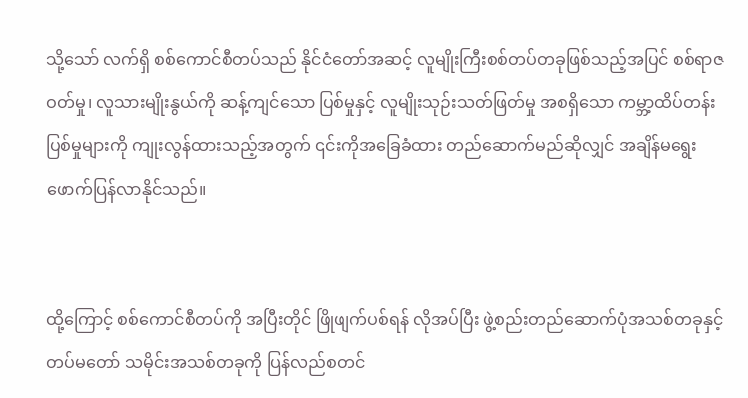သို့သော် လက်ရှိ စစ်ကောင်စီတပ်သည် နိုင်ငံတော်အဆင့် လူမျိုးကြီးစစ်တပ်တခုဖြစ်သည့်အပြင် စစ်ရာဇဝတ်မှု၊ လူသားမျိုးနွယ်ကို ဆန့်ကျင်သော ပြစ်မှုနှင့် လူမျိုးသုဉ်းသတ်ဖြတ်မှု အစရှိသော ကမ္ဘာ့ထိပ်တန်းပြစ်မှုများကို ကျုးလွန်ထားသည့်အတွက် ၎င်းကိုအခြေခံထား တည်ဆောက်မည်ဆိုလျှင် အချိန်မရွေးဖောက်ပြန်လာနိုင်သည်။


ထို့ကြောင့် စစ်ကောင်စီတပ်ကို အပြီးတိုင် ဖြိုဖျက်ပစ်ရန် လိုအပ်ပြီး ဖွဲ့စည်းတည်ဆောက်ပုံအသစ်တခုနှင့် တပ်မတော် သမိုင်းအသစ်တခုကို ပြန်လည်စတင်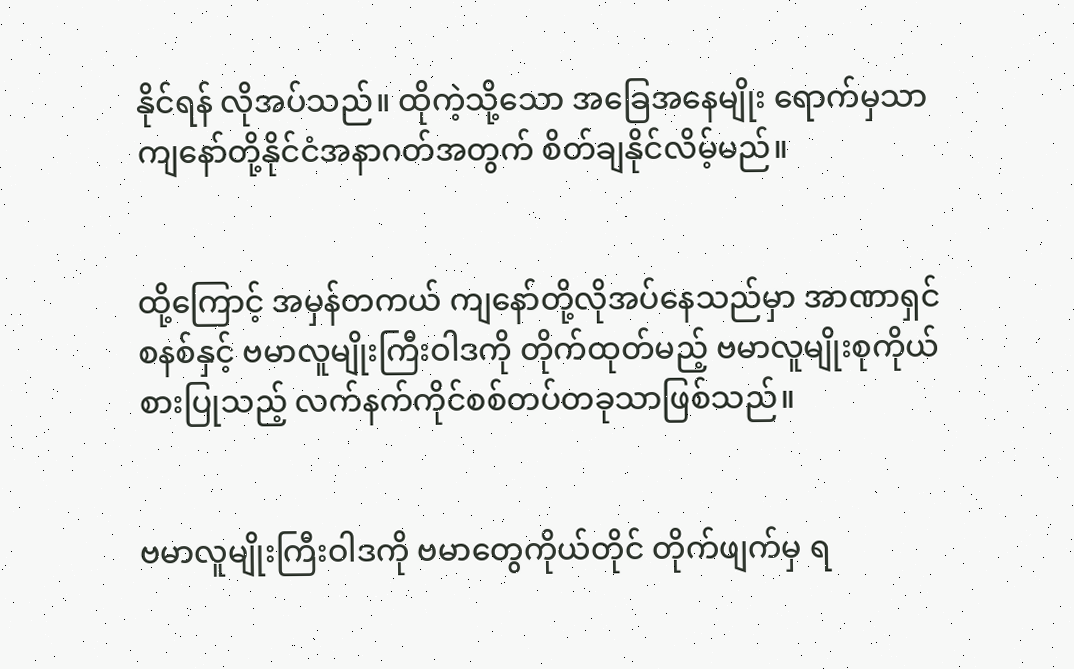နိုင်ရန် လိုအပ်သည်။ ထိုကဲ့သို့သော အခြေအနေမျိုး ရောက်မှသာ ကျနော်တို့နိုင်ငံအနာဂတ်အတွက် စိတ်ချနိုင်လိမ့်မည်။


ထို့ကြောင့် အမှန်တကယ် ကျနော်တို့လိုအပ်နေသည်မှာ အာဏာရှင်စနစ်နှင့် ဗမာလူမျိုးကြီးဝါဒကို တိုက်ထုတ်မည့် ဗမာလူမျိုးစုကိုယ်စားပြုသည့် လက်နက်ကိုင်စစ်တပ်တခုသာဖြစ်သည်။


ဗမာလူမျိုးကြီးဝါဒကို ဗမာတွေကိုယ်တိုင် တိုက်ဖျက်မှ ရ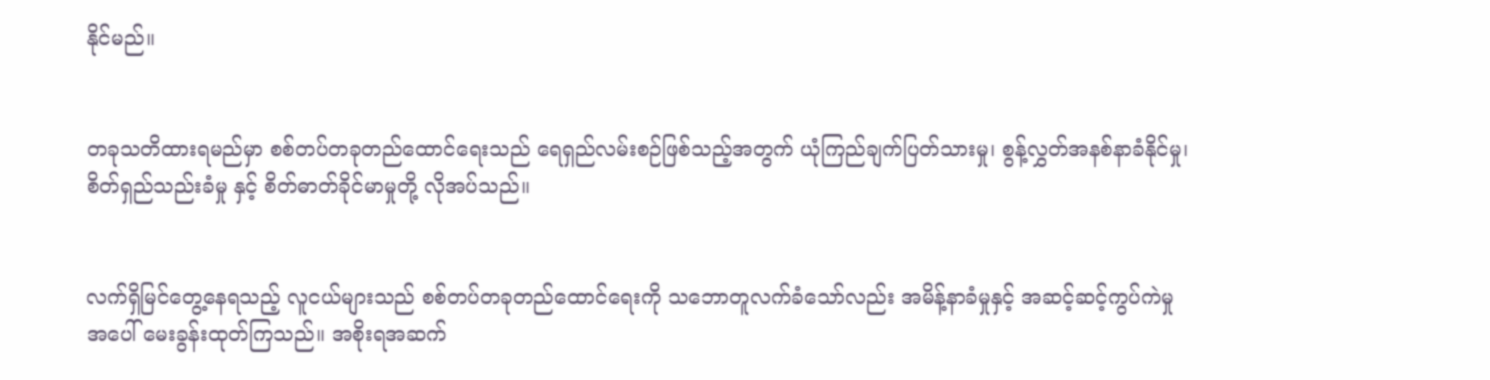နိုင်မည်။


တခုသတိထားရမည်မှာ စစ်တပ်တခုတည်ထောင်ရေးသည် ရေရှည်လမ်းစဉ်ဖြစ်သည့်အတွက် ယုံကြည်ချက်ပြတ်သားမှု၊ စွန့်လွှတ်အနစ်နာခံနိုင်မှု၊ စိတ်ရှည်သည်းခံမှု နှင့် စိတ်ဓာတ်ခိုင်မာမှုတို့ လိုအပ်သည်။


လက်ရှိမြင်တွေ့နေရသည့် လူငယ်များသည် စစ်တပ်တခုတည်ထောင်ရေးကို သဘောတူလက်ခံသော်လည်း အမိန့်နာခံမှုနှင့် အဆင့်ဆင့်ကွပ်ကဲမှုအပေါ် မေးခွန်းထုတ်ကြသည်။ အစိုးရအဆက်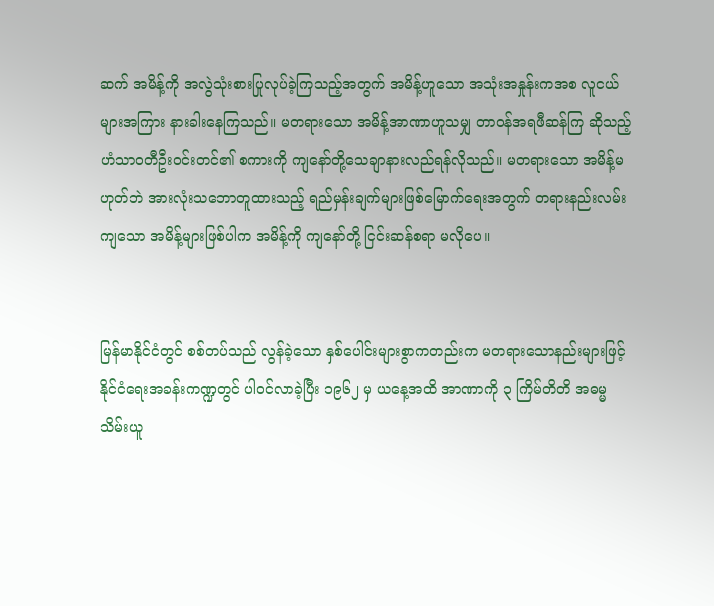ဆက် အမိန့်ကို အလွဲသုံးစားပြုလုပ်ခဲ့ကြသည့်အတွက် အမိန့်ဟူသော အသုံးအနှုန်းကအစ လူငယ်များအကြား နားခါးနေကြသည်။ မတရားသော အမိန့်အာဏာဟူသမျှ တာဝန်အရဖီဆန်ကြ ဆိုသည့် ဟံသာဝတီဦးဝင်းတင်၏ စကားကို ကျနော်တို့သေချာနားလည်ရန်လိုသည်။ မတရားသော အမိန့်မဟုတ်ဘဲ အားလုံးသဘောတူထားသည့် ရည်မှန်းချက်များဖြစ်မြောက်ရေးအတွက် တရားနည်းလမ်းကျသော အမိန့်များဖြစ်ပါက အမိန့်ကို ကျနော်တို့ ငြင်းဆန်စရာ မလိုပေ။


မြန်မာနိုင်ငံတွင် စစ်တပ်သည် လွန်ခဲ့သော နှစ်ပေါင်းများစွာကတည်းက မတရားသောနည်းများဖြင့် နိုင်ငံရေးအခန်းကဏ္ဍတွင် ပါဝင်လာခဲ့ပြီး ၁၉၆၂ မှ ယနေ့အထိ အာဏာကို ၃ ကြိမ်တိတိ အဓမ္မသိမ်းယူ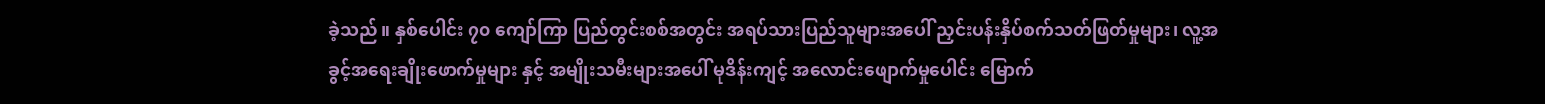ခဲ့သည်။ နှစ်ပေါင်း ၇၀ ကျော်ကြာ ပြည်တွင်းစစ်အတွင်း အရပ်သားပြည်သူများအပေါ် ညှင်းပန်းနှိပ်စက်သတ်ဖြတ်မှုများ၊ လူ့အခွင့်အရေးချိုးဖောက်မှုများ နှင့် အမျိုးသမီးများအပေါ် မုဒိန်းကျင့် အလောင်းဖျောက်မှုပေါင်း မြောက်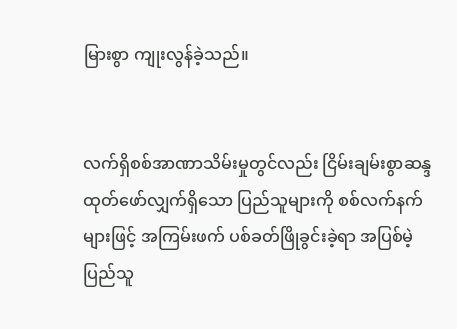မြားစွာ ကျုးလွန်ခဲ့သည်။


လက်ရှိစစ်အာဏာသိမ်းမှုတွင်လည်း ငြိမ်းချမ်းစွာဆန္ဒထုတ်ဖော်လျှက်ရှိသော ပြည်သူများကို စစ်လက်နက်များဖြင့် အကြမ်းဖက် ပစ်ခတ်ဖြိုခွင်းခဲ့ရာ အပြစ်မဲ့ပြည်သူ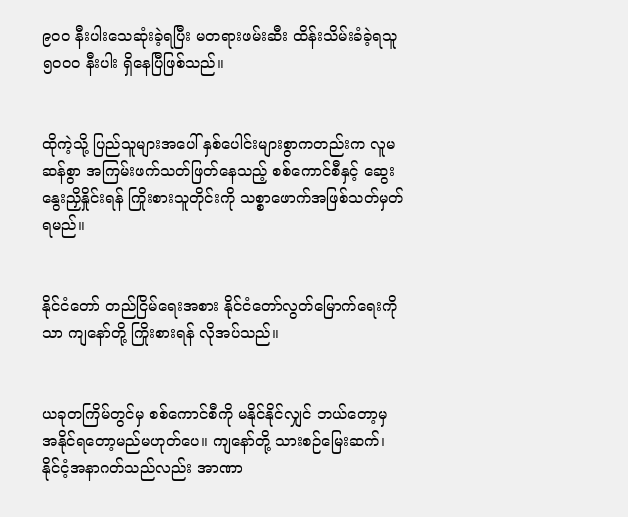၉၀၀ နီးပါးသေဆုံးခဲ့ရပြီး မတရားဖမ်းဆီး ထိန်းသိမ်းခံခဲ့ရသူ ၅၀၀၀ နီးပါး ရှိနေပြီဖြစ်သည်။


ထိုကဲ့သို့ ပြည်သူများအပေါ် နှစ်ပေါင်းများစွာကတည်းက လူမဆန်စွာ အကြမ်းဖက်သတ်ဖြတ်နေသည့် စစ်ကောင်စီနှင့် ဆွေးနွေးညှိနှိုင်းရန် ကြိုးစားသူတိုင်းကို သစ္စာဖောက်အဖြစ်သတ်မှတ်ရမည်။


နိုင်ငံတော် တည်ငြိမ်ရေးအစား နိုင်ငံတော်လွတ်မြောက်ရေးကိုသာ ကျနော်တို့ ကြိုးစားရန် လိုအပ်သည်။


ယခုတကြိမ်တွင်မှ စစ်ကောင်စီကို မနိုင်နိုင်လျှင် ဘယ်တော့မှ အနိုင်ရတော့မည်မဟုတ်ပေ။ ကျနော်တို့ သားစဉ်မြေးဆက်၊ နိုင်ငံ့အနာဂတ်သည်လည်း အာဏာ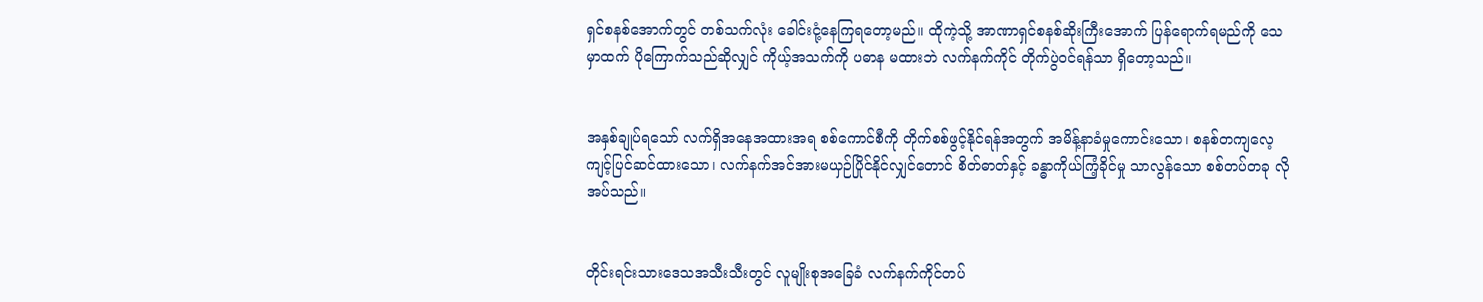ရှင်စနစ်အောက်တွင် တစ်သက်လုံး ခေါင်းငုံ့နေကြရတော့မည်။ ထိုကဲ့သို့ အာဏာရှင်စနစ်ဆိုးကြီးအောက် ပြန်ရောက်ရမည်ကို သေမှာထက် ပိုကြောက်သည်ဆိုလျှင် ကိုယ့်အသက်ကို ပဓာန မထားဘဲ လက်နက်ကိုင် တိုက်ပွဲဝင်ရန်သာ ရှိတော့သည်။


အနှစ်ချုပ်ရသော် လက်ရှိအနေအထားအရ စစ်ကောင်စီကို တိုက်စစ်ဖွင့်နိုင်ရန်အတွက် အမိန့်နာခံမှုကောင်းသော၊ စနစ်တကျလေ့ကျင့်ပြင်ဆင်ထားသော၊ လက်နက်အင်အားမယှဉ်ပြိုင်နိုင်လျှင်တောင် စိတ်ဓာတ်နှင့် ခန္ဓာကိုယ်ကြံ့ခိုင်မှု သာလွန်သော စစ်တပ်တခု လိုအပ်သည်။


တိုင်းရင်းသားဒေသအသီးသီးတွင် လူမျိုးစုအခြေခံ လက်နက်ကိုင်တပ်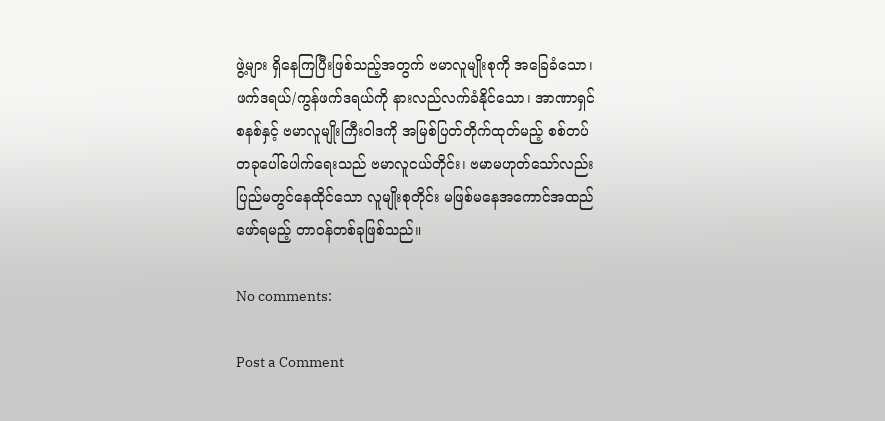ဖွဲ့များ ရှိနေကြပြီးဖြစ်သည့်အတွက် ဗမာလူမျိုးစုကို အခြေခံသော၊ ဖက်ဒရယ်/ကွန်ဖက်ဒရယ်ကို နားလည်လက်ခံနိုင်သော၊ အာဏာရှင်စနစ်နှင့် ဗမာလူမျိုးကြီးဝါဒကို အမြစ်ပြတ်တိုက်ထုတ်မည့် စစ်တပ်တခုပေါ်ပေါက်ရေးသည် ဗမာလူငယ်တိုင်း၊ ဗမာမဟုတ်သော်လည်း ပြည်မတွင်နေထိုင်သော လူမျိုးစုတိုင်း မဖြစ်မနေအကောင်အထည်ဖော်ရမည့် တာဝန်တစ်ခုဖြစ်သည်။

No comments:

Post a Comment